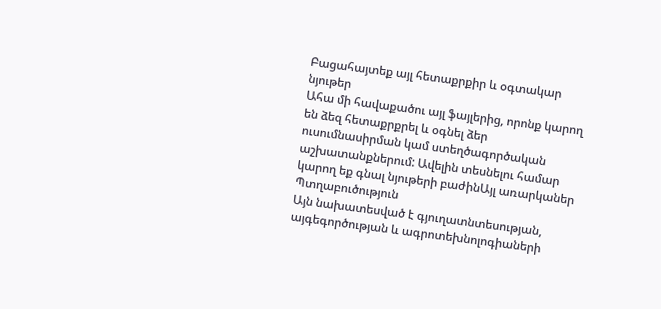Բացահայտեք այլ հետաքրքիր և օգտակար նյութեր
Ահա մի հավաքածու այլ ֆայլերից, որոնք կարող են ձեզ հետաքրքրել և օգնել ձեր ուսումնասիրման կամ ստեղծագործական աշխատանքներում: Ավելին տեսնելու համար կարող եք գնալ նյութերի բաժինԱյլ առարկաներ
Պտղաբուծություն
Այն նախատեսված է գյուղատնտեսության, այգեգործության և ագրոտեխնոլոգիաների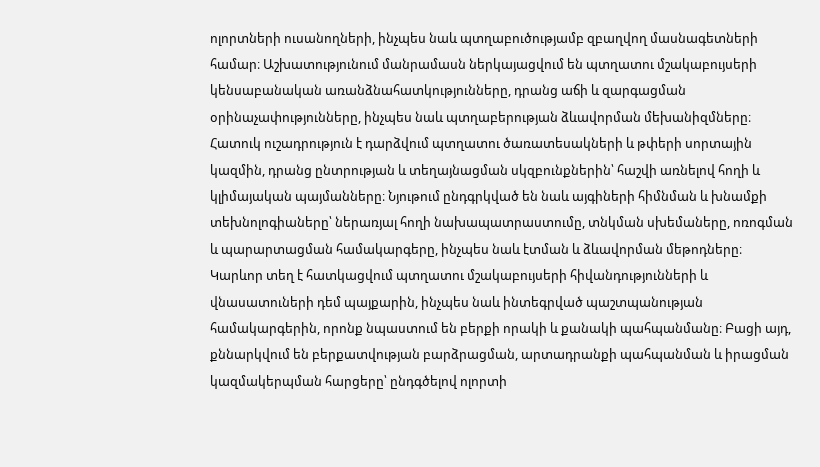ոլորտների ուսանողների, ինչպես նաև պտղաբուծությամբ զբաղվող մասնագետների համար։ Աշխատությունում մանրամասն ներկայացվում են պտղատու մշակաբույսերի կենսաբանական առանձնահատկությունները, դրանց աճի և զարգացման օրինաչափությունները, ինչպես նաև պտղաբերության ձևավորման մեխանիզմները։ Հատուկ ուշադրություն է դարձվում պտղատու ծառատեսակների և թփերի սորտային կազմին, դրանց ընտրության և տեղայնացման սկզբունքներին՝ հաշվի առնելով հողի և կլիմայական պայմանները։ Նյութում ընդգրկված են նաև այգիների հիմնման և խնամքի տեխնոլոգիաները՝ ներառյալ հողի նախապատրաստումը, տնկման սխեմաները, ոռոգման և պարարտացման համակարգերը, ինչպես նաև էտման և ձևավորման մեթոդները։ Կարևոր տեղ է հատկացվում պտղատու մշակաբույսերի հիվանդությունների և վնասատուների դեմ պայքարին, ինչպես նաև ինտեգրված պաշտպանության համակարգերին, որոնք նպաստում են բերքի որակի և քանակի պահպանմանը։ Բացի այդ, քննարկվում են բերքատվության բարձրացման, արտադրանքի պահպանման և իրացման կազմակերպման հարցերը՝ ընդգծելով ոլորտի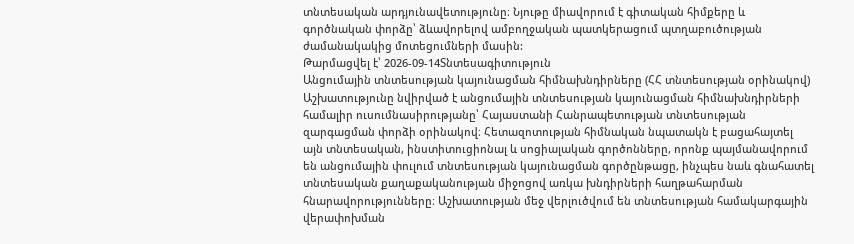տնտեսական արդյունավետությունը։ Նյութը միավորում է գիտական հիմքերը և գործնական փորձը՝ ձևավորելով ամբողջական պատկերացում պտղաբուծության ժամանակակից մոտեցումների մասին:
Թարմացվել է՝ 2026-09-14Տնտեսագիտություն
Անցումային տնտեսության կայունացման հիմնախնդիրները (ՀՀ տնտեսության օրինակով)
Աշխատությունը նվիրված է անցումային տնտեսության կայունացման հիմնախնդիրների համալիր ուսումնասիրությանը՝ Հայաստանի Հանրապետության տնտեսության զարգացման փորձի օրինակով։ Հետազոտության հիմնական նպատակն է բացահայտել այն տնտեսական, ինստիտուցիոնալ և սոցիալական գործոնները, որոնք պայմանավորում են անցումային փուլում տնտեսության կայունացման գործընթացը, ինչպես նաև գնահատել տնտեսական քաղաքականության միջոցով առկա խնդիրների հաղթահարման հնարավորությունները։ Աշխատության մեջ վերլուծվում են տնտեսության համակարգային վերափոխման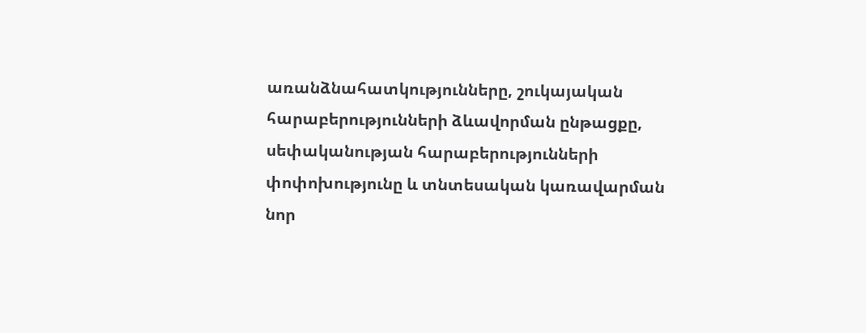առանձնահատկությունները, շուկայական հարաբերությունների ձևավորման ընթացքը, սեփականության հարաբերությունների փոփոխությունը և տնտեսական կառավարման նոր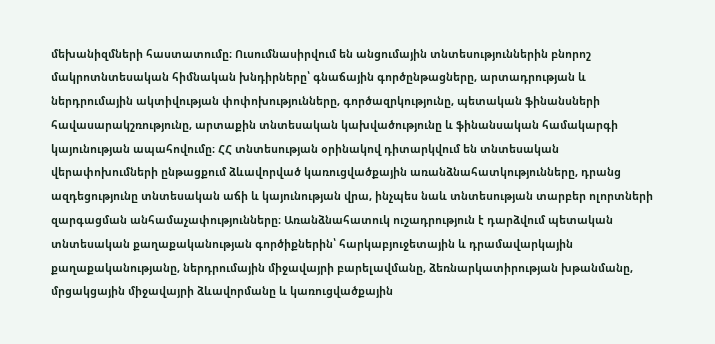մեխանիզմների հաստատումը։ Ուսումնասիրվում են անցումային տնտեսություններին բնորոշ մակրոտնտեսական հիմնական խնդիրները՝ գնաճային գործընթացները, արտադրության և ներդրումային ակտիվության փոփոխությունները, գործազրկությունը, պետական ֆինանսների հավասարակշռությունը, արտաքին տնտեսական կախվածությունը և ֆինանսական համակարգի կայունության ապահովումը։ ՀՀ տնտեսության օրինակով դիտարկվում են տնտեսական վերափոխումների ընթացքում ձևավորված կառուցվածքային առանձնահատկությունները, դրանց ազդեցությունը տնտեսական աճի և կայունության վրա, ինչպես նաև տնտեսության տարբեր ոլորտների զարգացման անհամաչափությունները։ Առանձնահատուկ ուշադրություն է դարձվում պետական տնտեսական քաղաքականության գործիքներին՝ հարկաբյուջետային և դրամավարկային քաղաքականությանը, ներդրումային միջավայրի բարելավմանը, ձեռնարկատիրության խթանմանը, մրցակցային միջավայրի ձևավորմանը և կառուցվածքային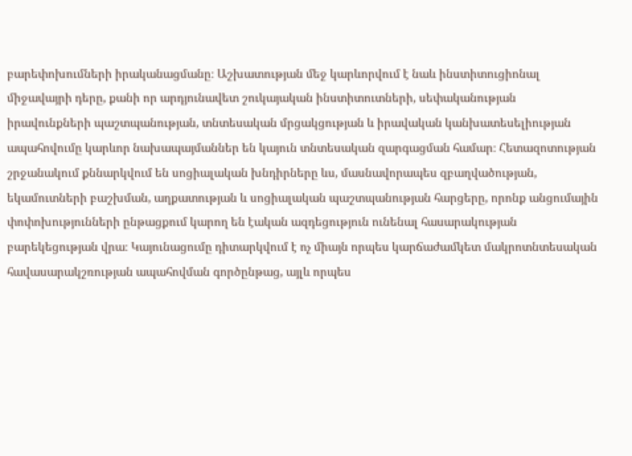բարեփոխումների իրականացմանը։ Աշխատության մեջ կարևորվում է նաև ինստիտուցիոնալ միջավայրի դերը, քանի որ արդյունավետ շուկայական ինստիտուտների, սեփականության իրավունքների պաշտպանության, տնտեսական մրցակցության և իրավական կանխատեսելիության ապահովումը կարևոր նախապայմաններ են կայուն տնտեսական զարգացման համար։ Հետազոտության շրջանակում քննարկվում են սոցիալական խնդիրները ևս, մասնավորապես զբաղվածության, եկամուտների բաշխման, աղքատության և սոցիալական պաշտպանության հարցերը, որոնք անցումային փոփոխությունների ընթացքում կարող են էական ազդեցություն ունենալ հասարակության բարեկեցության վրա։ Կայունացումը դիտարկվում է ոչ միայն որպես կարճաժամկետ մակրոտնտեսական հավասարակշռության ապահովման գործընթաց, այլև որպես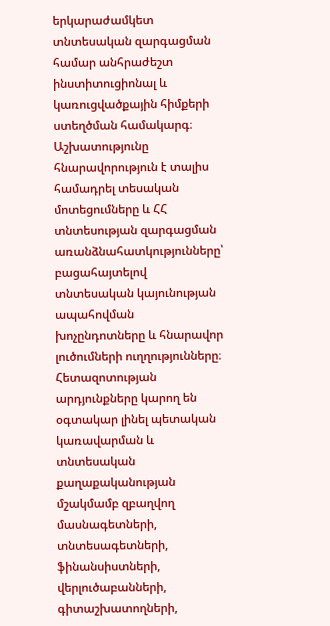երկարաժամկետ տնտեսական զարգացման համար անհրաժեշտ ինստիտուցիոնալ և կառուցվածքային հիմքերի ստեղծման համակարգ։ Աշխատությունը հնարավորություն է տալիս համադրել տեսական մոտեցումները և ՀՀ տնտեսության զարգացման առանձնահատկությունները՝ բացահայտելով տնտեսական կայունության ապահովման խոչընդոտները և հնարավոր լուծումների ուղղությունները։ Հետազոտության արդյունքները կարող են օգտակար լինել պետական կառավարման և տնտեսական քաղաքականության մշակմամբ զբաղվող մասնագետների, տնտեսագետների, ֆինանսիստների, վերլուծաբանների, գիտաշխատողների,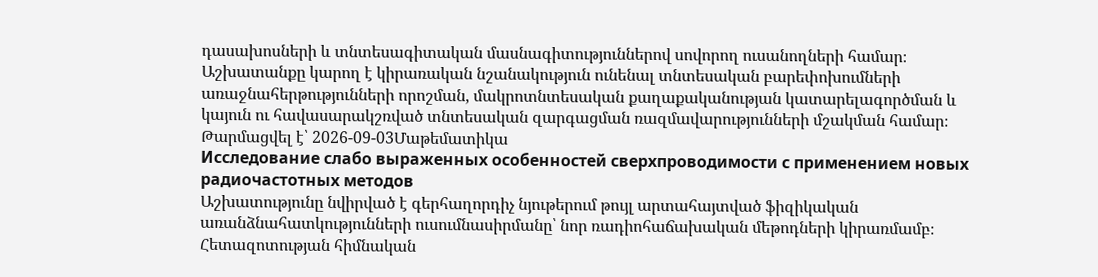դասախոսների և տնտեսագիտական մասնագիտություններով սովորող ուսանողների համար։ Աշխատանքը կարող է կիրառական նշանակություն ունենալ տնտեսական բարեփոխումների առաջնահերթությունների որոշման, մակրոտնտեսական քաղաքականության կատարելագործման և կայուն ու հավասարակշռված տնտեսական զարգացման ռազմավարությունների մշակման համար։
Թարմացվել է՝ 2026-09-03Մաթեմատիկա
Исследование слабо выраженных особенностей сверхпроводимости с применением новых радиочастотных методов
Աշխատությունը նվիրված է գերհաղորդիչ նյութերում թույլ արտահայտված ֆիզիկական առանձնահատկությունների ուսումնասիրմանը՝ նոր ռադիոհաճախական մեթոդների կիրառմամբ։ Հետազոտության հիմնական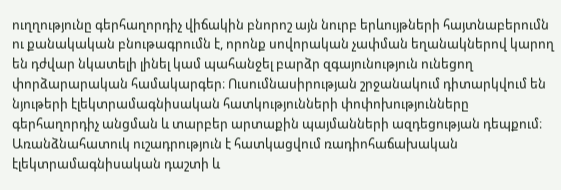ուղղությունը գերհաղորդիչ վիճակին բնորոշ այն նուրբ երևույթների հայտնաբերումն ու քանակական բնութագրումն է, որոնք սովորական չափման եղանակներով կարող են դժվար նկատելի լինել կամ պահանջել բարձր զգայունություն ունեցող փորձարարական համակարգեր։ Ուսումնասիրության շրջանակում դիտարկվում են նյութերի էլեկտրամագնիսական հատկությունների փոփոխությունները գերհաղորդիչ անցման և տարբեր արտաքին պայմանների ազդեցության դեպքում։ Առանձնահատուկ ուշադրություն է հատկացվում ռադիոհաճախական էլեկտրամագնիսական դաշտի և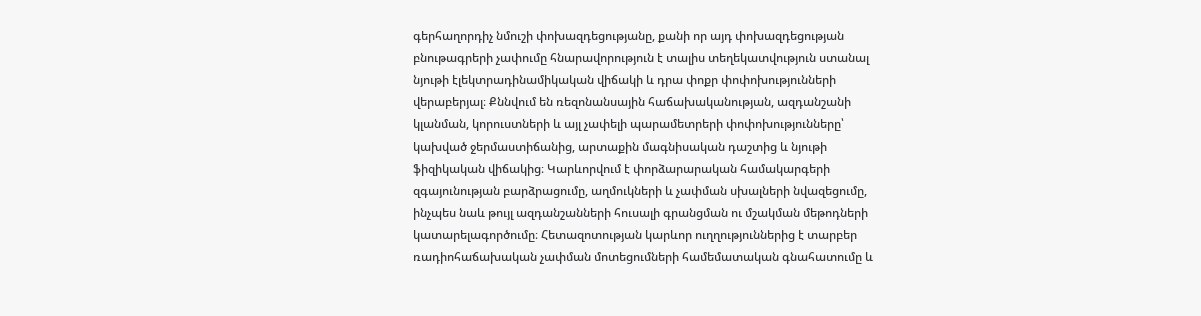գերհաղորդիչ նմուշի փոխազդեցությանը, քանի որ այդ փոխազդեցության բնութագրերի չափումը հնարավորություն է տալիս տեղեկատվություն ստանալ նյութի էլեկտրադինամիկական վիճակի և դրա փոքր փոփոխությունների վերաբերյալ։ Քննվում են ռեզոնանսային հաճախականության, ազդանշանի կլանման, կորուստների և այլ չափելի պարամետրերի փոփոխությունները՝ կախված ջերմաստիճանից, արտաքին մագնիսական դաշտից և նյութի ֆիզիկական վիճակից։ Կարևորվում է փորձարարական համակարգերի զգայունության բարձրացումը, աղմուկների և չափման սխալների նվազեցումը, ինչպես նաև թույլ ազդանշանների հուսալի գրանցման ու մշակման մեթոդների կատարելագործումը։ Հետազոտության կարևոր ուղղություններից է տարբեր ռադիոհաճախական չափման մոտեցումների համեմատական գնահատումը և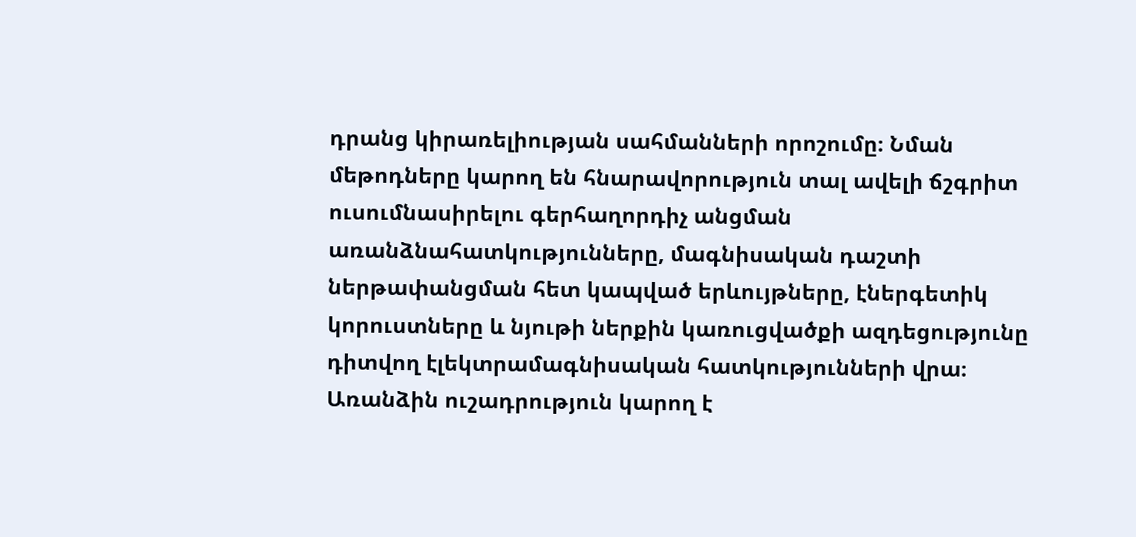դրանց կիրառելիության սահմանների որոշումը։ Նման մեթոդները կարող են հնարավորություն տալ ավելի ճշգրիտ ուսումնասիրելու գերհաղորդիչ անցման առանձնահատկությունները, մագնիսական դաշտի ներթափանցման հետ կապված երևույթները, էներգետիկ կորուստները և նյութի ներքին կառուցվածքի ազդեցությունը դիտվող էլեկտրամագնիսական հատկությունների վրա։ Առանձին ուշադրություն կարող է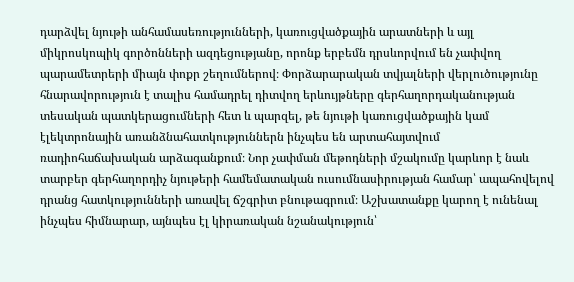դարձվել նյութի անհամասեռությունների, կառուցվածքային արատների և այլ միկրոսկոպիկ գործոնների ազդեցությանը, որոնք երբեմն դրսևորվում են չափվող պարամետրերի միայն փոքր շեղումներով։ Փորձարարական տվյալների վերլուծությունը հնարավորություն է տալիս համադրել դիտվող երևույթները գերհաղորդականության տեսական պատկերացումների հետ և պարզել, թե նյութի կառուցվածքային կամ էլեկտրոնային առանձնահատկություններն ինչպես են արտահայտվում ռադիոհաճախական արձագանքում։ Նոր չափման մեթոդների մշակումը կարևոր է նաև տարբեր գերհաղորդիչ նյութերի համեմատական ուսումնասիրության համար՝ ապահովելով դրանց հատկությունների առավել ճշգրիտ բնութագրում։ Աշխատանքը կարող է ունենալ ինչպես հիմնարար, այնպես էլ կիրառական նշանակություն՝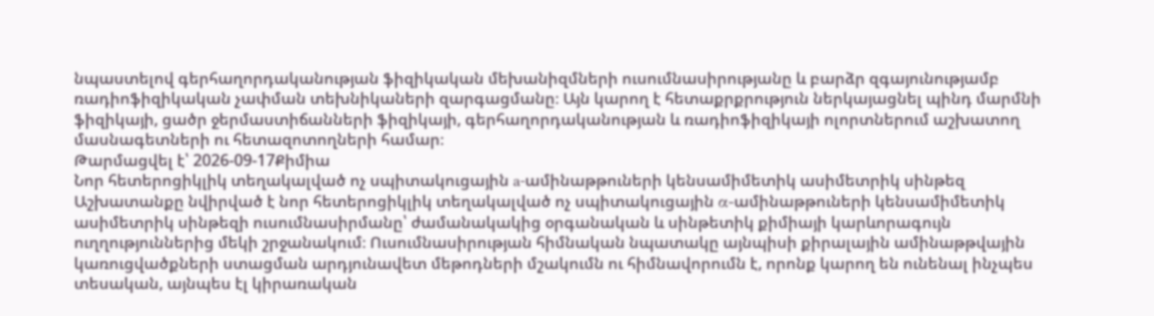նպաստելով գերհաղորդականության ֆիզիկական մեխանիզմների ուսումնասիրությանը և բարձր զգայունությամբ ռադիոֆիզիկական չափման տեխնիկաների զարգացմանը։ Այն կարող է հետաքրքրություն ներկայացնել պինդ մարմնի ֆիզիկայի, ցածր ջերմաստիճանների ֆիզիկայի, գերհաղորդականության և ռադիոֆիզիկայի ոլորտներում աշխատող մասնագետների ու հետազոտողների համար։
Թարմացվել է՝ 2026-09-17Քիմիա
Նոր հետերոցիկլիկ տեղակալված ոչ սպիտակուցային a-ամինաթթուների կենսամիմետիկ ասիմետրիկ սինթեզ
Աշխատանքը նվիրված է նոր հետերոցիկլիկ տեղակալված ոչ սպիտակուցային α-ամինաթթուների կենսամիմետիկ ասիմետրիկ սինթեզի ուսումնասիրմանը՝ ժամանակակից օրգանական և սինթետիկ քիմիայի կարևորագույն ուղղություններից մեկի շրջանակում։ Ուսումնասիրության հիմնական նպատակը այնպիսի քիրալային ամինաթթվային կառուցվածքների ստացման արդյունավետ մեթոդների մշակումն ու հիմնավորումն է, որոնք կարող են ունենալ ինչպես տեսական, այնպես էլ կիրառական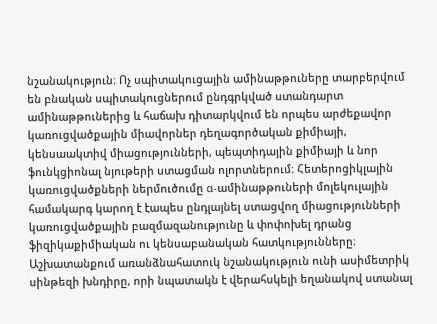նշանակություն։ Ոչ սպիտակուցային ամինաթթուները տարբերվում են բնական սպիտակուցներում ընդգրկված ստանդարտ ամինաթթուներից և հաճախ դիտարկվում են որպես արժեքավոր կառուցվածքային միավորներ դեղագործական քիմիայի, կենսաակտիվ միացությունների, պեպտիդային քիմիայի և նոր ֆունկցիոնալ նյութերի ստացման ոլորտներում։ Հետերոցիկլային կառուցվածքների ներմուծումը α-ամինաթթուների մոլեկուլային համակարգ կարող է էապես ընդլայնել ստացվող միացությունների կառուցվածքային բազմազանությունը և փոփոխել դրանց ֆիզիկաքիմիական ու կենսաբանական հատկությունները։ Աշխատանքում առանձնահատուկ նշանակություն ունի ասիմետրիկ սինթեզի խնդիրը, որի նպատակն է վերահսկելի եղանակով ստանալ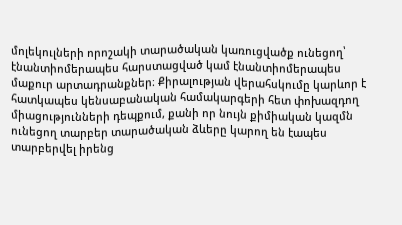մոլեկուլների որոշակի տարածական կառուցվածք ունեցող՝ էնանտիոմերապես հարստացված կամ էնանտիոմերապես մաքուր արտադրանքներ։ Քիրալության վերահսկումը կարևոր է հատկապես կենսաբանական համակարգերի հետ փոխազդող միացությունների դեպքում, քանի որ նույն քիմիական կազմն ունեցող տարբեր տարածական ձևերը կարող են էապես տարբերվել իրենց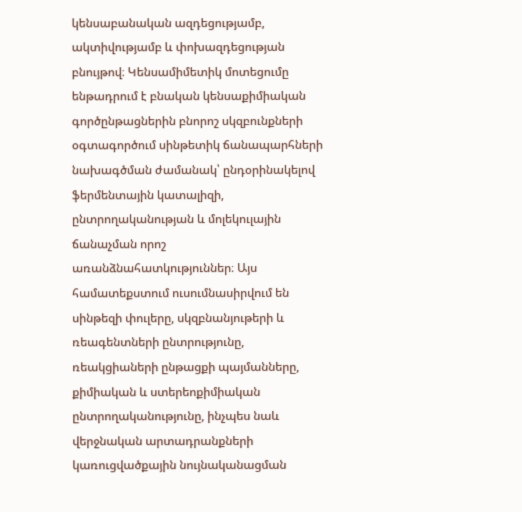կենսաբանական ազդեցությամբ, ակտիվությամբ և փոխազդեցության բնույթով։ Կենսամիմետիկ մոտեցումը ենթադրում է բնական կենսաքիմիական գործընթացներին բնորոշ սկզբունքների օգտագործում սինթետիկ ճանապարհների նախագծման ժամանակ՝ ընդօրինակելով ֆերմենտային կատալիզի, ընտրողականության և մոլեկուլային ճանաչման որոշ առանձնահատկություններ։ Այս համատեքստում ուսումնասիրվում են սինթեզի փուլերը, սկզբնանյութերի և ռեագենտների ընտրությունը, ռեակցիաների ընթացքի պայմանները, քիմիական և ստերեոքիմիական ընտրողականությունը, ինչպես նաև վերջնական արտադրանքների կառուցվածքային նույնականացման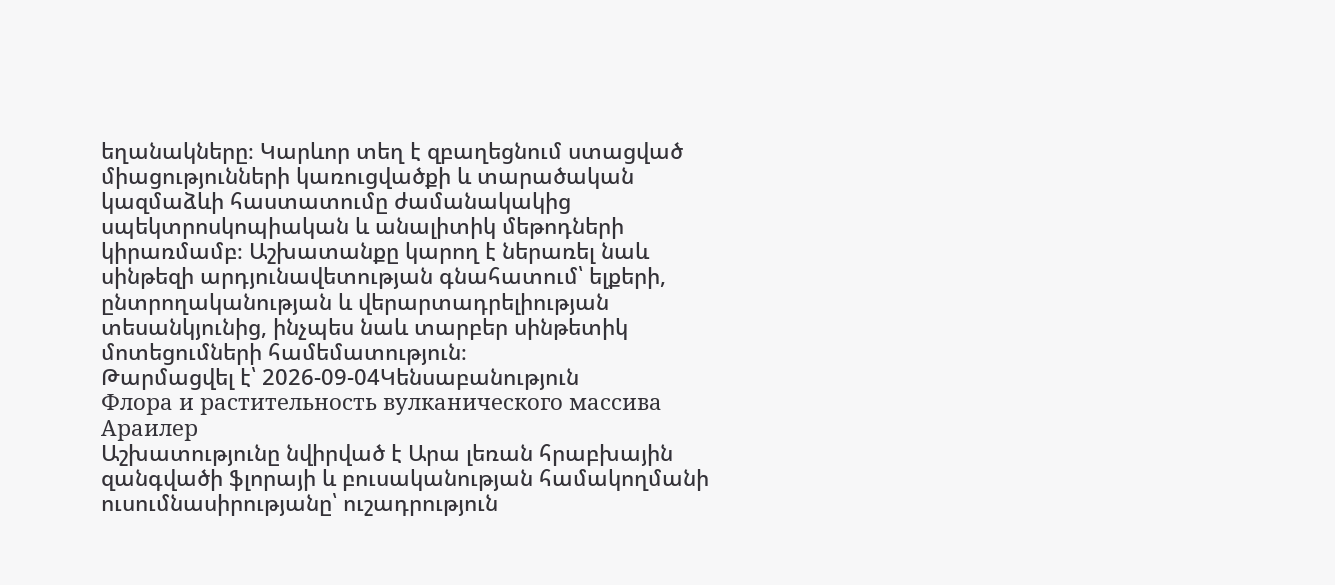եղանակները։ Կարևոր տեղ է զբաղեցնում ստացված միացությունների կառուցվածքի և տարածական կազմաձևի հաստատումը ժամանակակից սպեկտրոսկոպիական և անալիտիկ մեթոդների կիրառմամբ։ Աշխատանքը կարող է ներառել նաև սինթեզի արդյունավետության գնահատում՝ ելքերի, ընտրողականության և վերարտադրելիության տեսանկյունից, ինչպես նաև տարբեր սինթետիկ մոտեցումների համեմատություն։
Թարմացվել է՝ 2026-09-04Կենսաբանություն
Флора и растительность вулканического массива Араилер
Աշխատությունը նվիրված է Արա լեռան հրաբխային զանգվածի ֆլորայի և բուսականության համակողմանի ուսումնասիրությանը՝ ուշադրություն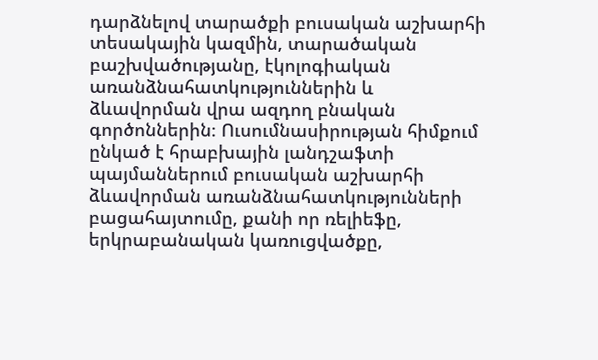դարձնելով տարածքի բուսական աշխարհի տեսակային կազմին, տարածական բաշխվածությանը, էկոլոգիական առանձնահատկություններին և ձևավորման վրա ազդող բնական գործոններին։ Ուսումնասիրության հիմքում ընկած է հրաբխային լանդշաֆտի պայմաններում բուսական աշխարհի ձևավորման առանձնահատկությունների բացահայտումը, քանի որ ռելիեֆը, երկրաբանական կառուցվածքը,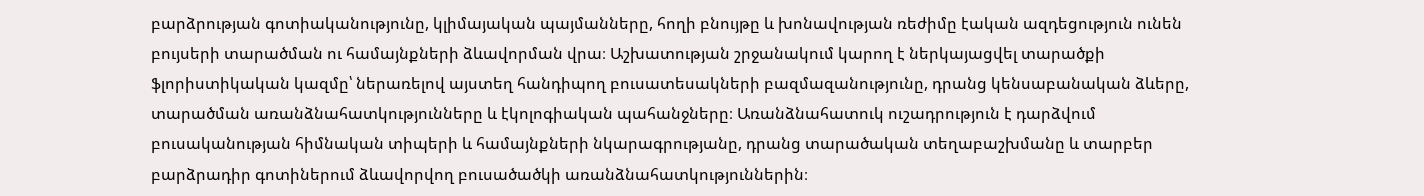բարձրության գոտիականությունը, կլիմայական պայմանները, հողի բնույթը և խոնավության ռեժիմը էական ազդեցություն ունեն բույսերի տարածման ու համայնքների ձևավորման վրա։ Աշխատության շրջանակում կարող է ներկայացվել տարածքի ֆլորիստիկական կազմը՝ ներառելով այստեղ հանդիպող բուսատեսակների բազմազանությունը, դրանց կենսաբանական ձևերը, տարածման առանձնահատկությունները և էկոլոգիական պահանջները։ Առանձնահատուկ ուշադրություն է դարձվում բուսականության հիմնական տիպերի և համայնքների նկարագրությանը, դրանց տարածական տեղաբաշխմանը և տարբեր բարձրադիր գոտիներում ձևավորվող բուսածածկի առանձնահատկություններին։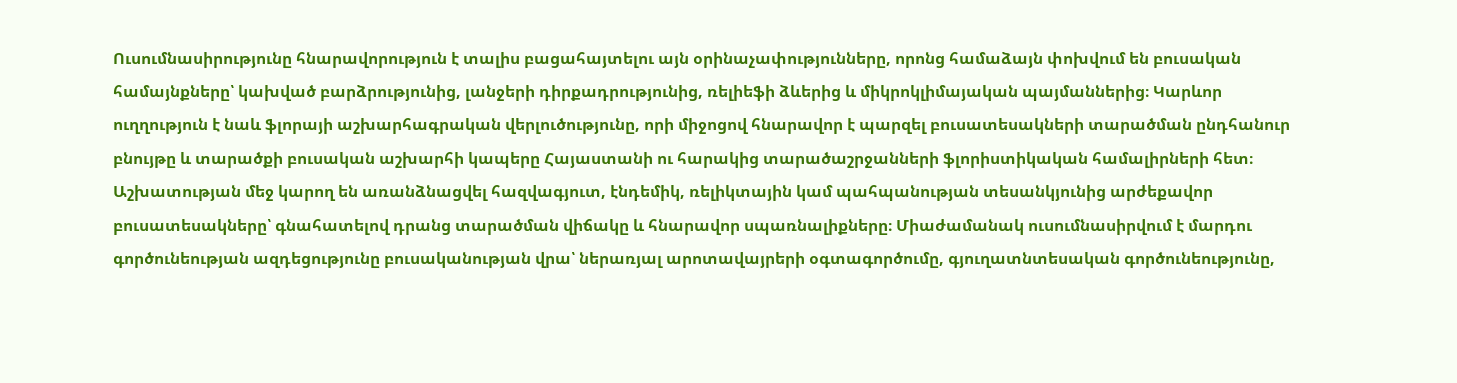Ուսումնասիրությունը հնարավորություն է տալիս բացահայտելու այն օրինաչափությունները, որոնց համաձայն փոխվում են բուսական համայնքները՝ կախված բարձրությունից, լանջերի դիրքադրությունից, ռելիեֆի ձևերից և միկրոկլիմայական պայմաններից։ Կարևոր ուղղություն է նաև ֆլորայի աշխարհագրական վերլուծությունը, որի միջոցով հնարավոր է պարզել բուսատեսակների տարածման ընդհանուր բնույթը և տարածքի բուսական աշխարհի կապերը Հայաստանի ու հարակից տարածաշրջանների ֆլորիստիկական համալիրների հետ։ Աշխատության մեջ կարող են առանձնացվել հազվագյուտ, էնդեմիկ, ռելիկտային կամ պահպանության տեսանկյունից արժեքավոր բուսատեսակները՝ գնահատելով դրանց տարածման վիճակը և հնարավոր սպառնալիքները։ Միաժամանակ ուսումնասիրվում է մարդու գործունեության ազդեցությունը բուսականության վրա՝ ներառյալ արոտավայրերի օգտագործումը, գյուղատնտեսական գործունեությունը,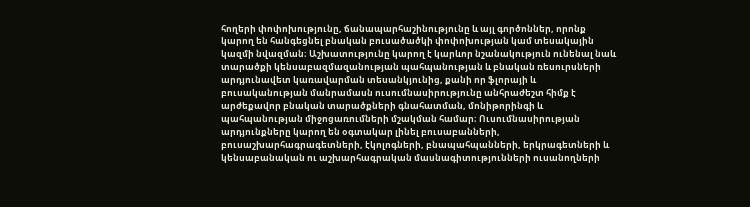հողերի փոփոխությունը, ճանապարհաշինությունը և այլ գործոններ, որոնք կարող են հանգեցնել բնական բուսածածկի փոփոխության կամ տեսակային կազմի նվազման։ Աշխատությունը կարող է կարևոր նշանակություն ունենալ նաև տարածքի կենսաբազմազանության պահպանության և բնական ռեսուրսների արդյունավետ կառավարման տեսանկյունից, քանի որ ֆլորայի և բուսականության մանրամասն ուսումնասիրությունը անհրաժեշտ հիմք է արժեքավոր բնական տարածքների գնահատման, մոնիթորինգի և պահպանության միջոցառումների մշակման համար։ Ուսումնասիրության արդյունքները կարող են օգտակար լինել բուսաբանների, բուսաշխարհագրագետների, էկոլոգների, բնապահպանների, երկրագետների և կենսաբանական ու աշխարհագրական մասնագիտությունների ուսանողների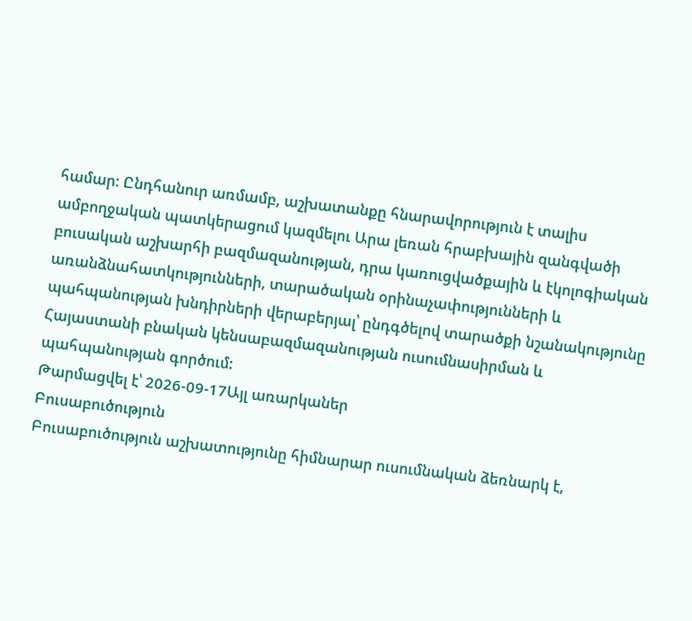համար։ Ընդհանուր առմամբ, աշխատանքը հնարավորություն է տալիս ամբողջական պատկերացում կազմելու Արա լեռան հրաբխային զանգվածի բուսական աշխարհի բազմազանության, դրա կառուցվածքային և էկոլոգիական առանձնահատկությունների, տարածական օրինաչափությունների և պահպանության խնդիրների վերաբերյալ՝ ընդգծելով տարածքի նշանակությունը Հայաստանի բնական կենսաբազմազանության ուսումնասիրման և պահպանության գործում:
Թարմացվել է՝ 2026-09-17Այլ առարկաներ
Բուսաբուծություն
Բուսաբուծություն աշխատությունը հիմնարար ուսումնական ձեռնարկ է,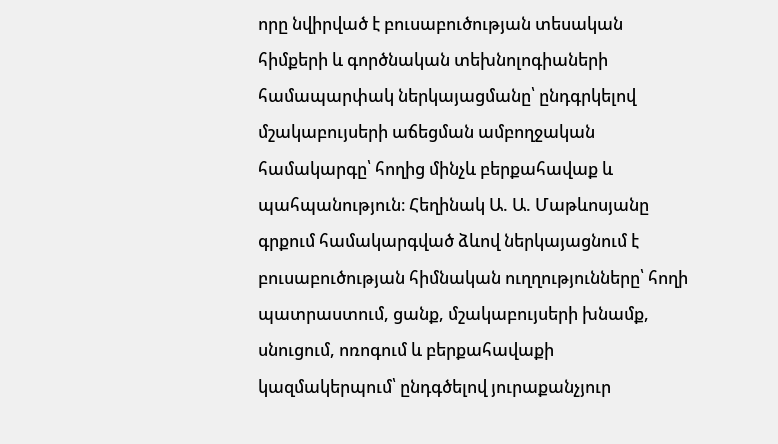որը նվիրված է բուսաբուծության տեսական հիմքերի և գործնական տեխնոլոգիաների համապարփակ ներկայացմանը՝ ընդգրկելով մշակաբույսերի աճեցման ամբողջական համակարգը՝ հողից մինչև բերքահավաք և պահպանություն։ Հեղինակ Ա. Ա. Մաթևոսյանը գրքում համակարգված ձևով ներկայացնում է բուսաբուծության հիմնական ուղղությունները՝ հողի պատրաստում, ցանք, մշակաբույսերի խնամք, սնուցում, ոռոգում և բերքահավաքի կազմակերպում՝ ընդգծելով յուրաքանչյուր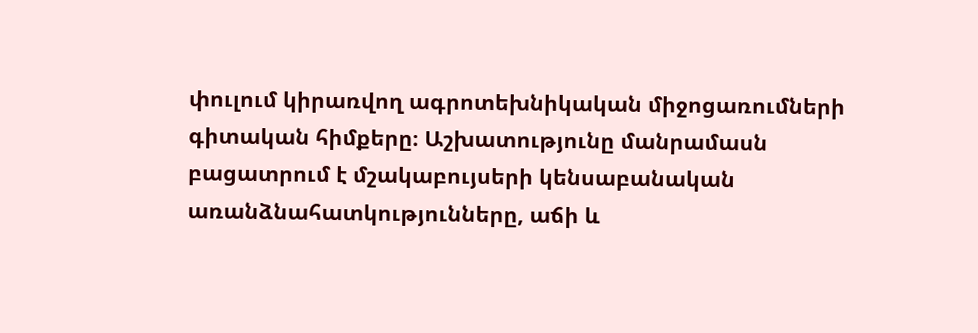փուլում կիրառվող ագրոտեխնիկական միջոցառումների գիտական հիմքերը։ Աշխատությունը մանրամասն բացատրում է մշակաբույսերի կենսաբանական առանձնահատկությունները, աճի և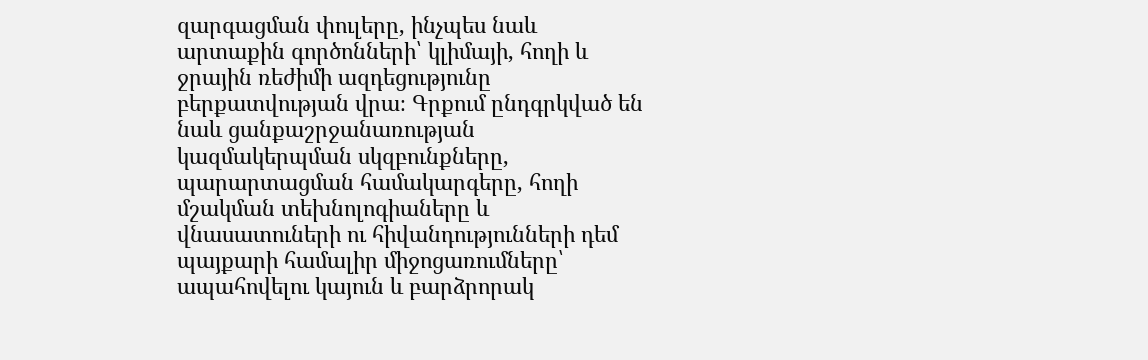զարգացման փուլերը, ինչպես նաև արտաքին գործոնների՝ կլիմայի, հողի և ջրային ռեժիմի ազդեցությունը բերքատվության վրա։ Գրքում ընդգրկված են նաև ցանքաշրջանառության կազմակերպման սկզբունքները, պարարտացման համակարգերը, հողի մշակման տեխնոլոգիաները և վնասատուների ու հիվանդությունների դեմ պայքարի համալիր միջոցառումները՝ ապահովելու կայուն և բարձրորակ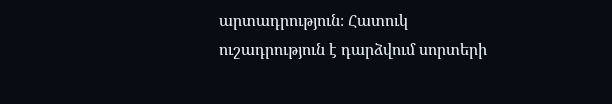արտադրություն։ Հատուկ ուշադրություն է դարձվում սորտերի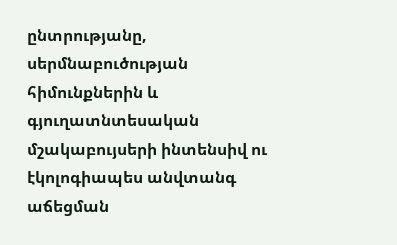ընտրությանը, սերմնաբուծության հիմունքներին և գյուղատնտեսական մշակաբույսերի ինտենսիվ ու էկոլոգիապես անվտանգ աճեցման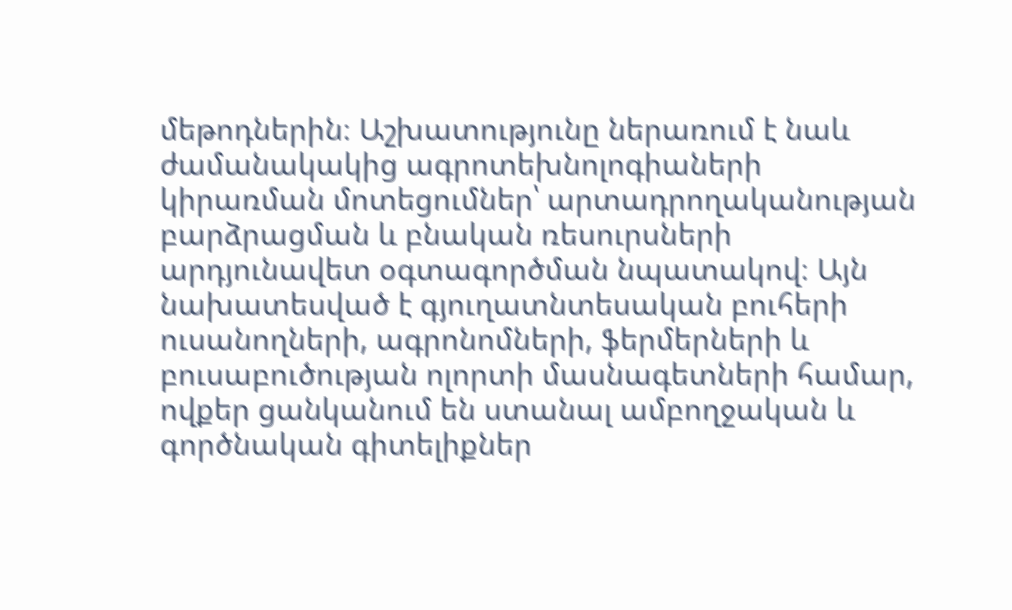մեթոդներին։ Աշխատությունը ներառում է նաև ժամանակակից ագրոտեխնոլոգիաների կիրառման մոտեցումներ՝ արտադրողականության բարձրացման և բնական ռեսուրսների արդյունավետ օգտագործման նպատակով։ Այն նախատեսված է գյուղատնտեսական բուհերի ուսանողների, ագրոնոմների, ֆերմերների և բուսաբուծության ոլորտի մասնագետների համար, ովքեր ցանկանում են ստանալ ամբողջական և գործնական գիտելիքներ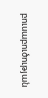բուսաբուծության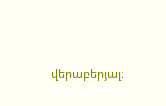վերաբերյալ։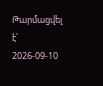Թարմացվել է՝ 2026-09-10